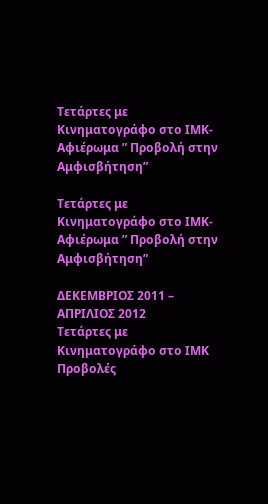Τετάρτες με Κινηματογράφο στο ΙΜΚ- Αφιέρωμα ” Προβολή στην Αμφισβήτηση”

Τετάρτες με Κινηματογράφο στο ΙΜΚ- Αφιέρωμα ” Προβολή στην Αμφισβήτηση”

ΔΕΚΕΜΒΡΙΟΣ 2011 – ΑΠΡΙΛΙΟΣ 2012
Τετάρτες με Κινηματογράφο στο ΙΜΚ
Προβολές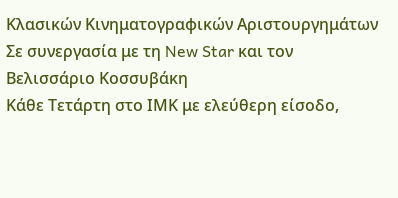Κλασικών Κινηματογραφικών Αριστουργημάτων
Σε συνεργασία με τη New Star και τον Βελισσάριο Κοσσυβάκη
Κάθε Τετάρτη στο ΙΜΚ με ελεύθερη είσοδο,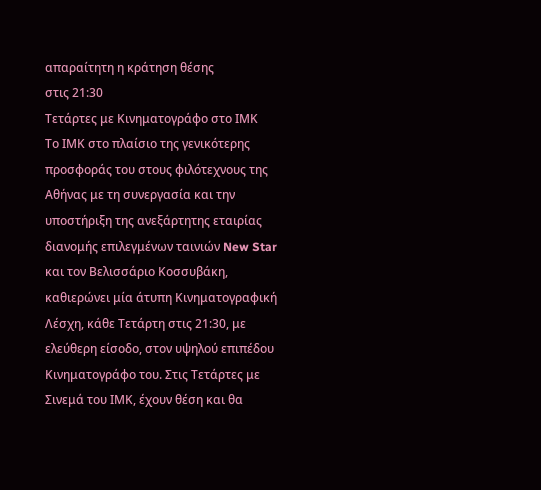απαραίτητη η κράτηση θέσης
στις 21:30
Τετάρτες με Κινηματογράφο στο ΙΜΚ
Το ΙΜΚ στο πλαίσιο της γενικότερης προσφοράς του στους φιλότεχνους της Αθήνας με τη συνεργασία και την υποστήριξη της ανεξάρτητης εταιρίας διανομής επιλεγμένων ταινιών New Star και τον Βελισσάριο Κοσσυβάκη, καθιερώνει μία άτυπη Κινηματογραφική Λέσχη, κάθε Τετάρτη στις 21:30, με ελεύθερη είσοδο, στον υψηλού επιπέδου Κινηματογράφο του. Στις Τετάρτες με Σινεμά του ΙΜΚ, έχουν θέση και θα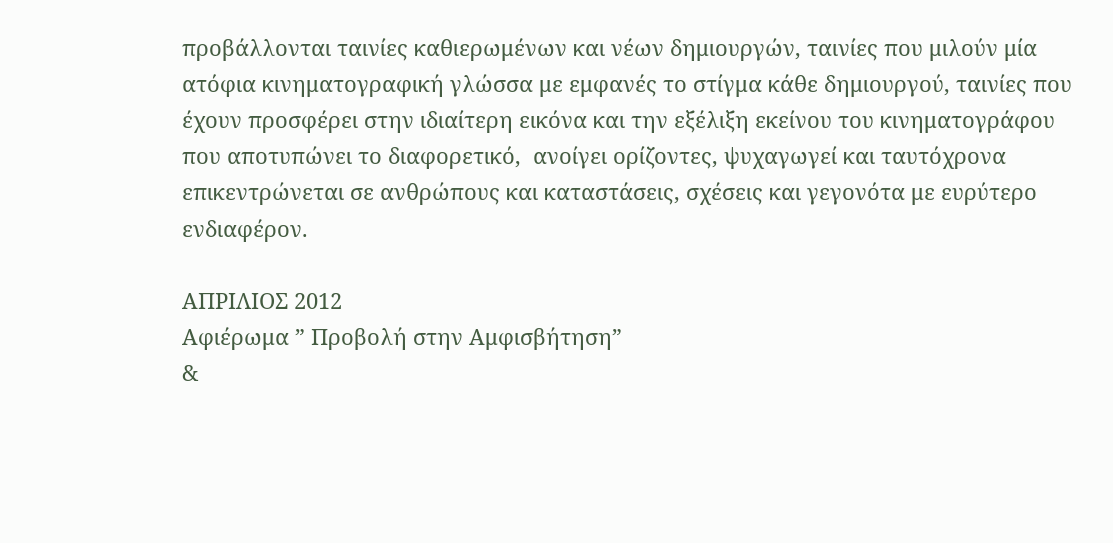προβάλλονται ταινίες καθιερωμένων και νέων δημιουργών, ταινίες που μιλούν μία ατόφια κινηματογραφική γλώσσα με εμφανές το στίγμα κάθε δημιουργού, ταινίες που έχουν προσφέρει στην ιδιαίτερη εικόνα και την εξέλιξη εκείνου του κινηματογράφου που αποτυπώνει το διαφορετικό,  ανοίγει ορίζοντες, ψυχαγωγεί και ταυτόχρονα επικεντρώνεται σε ανθρώπους και καταστάσεις, σχέσεις και γεγονότα με ευρύτερο ενδιαφέρον.

ΑΠΡΙΛΙΟΣ 2012
Αφιέρωμα ” Προβολή στην Αμφισβήτηση”
&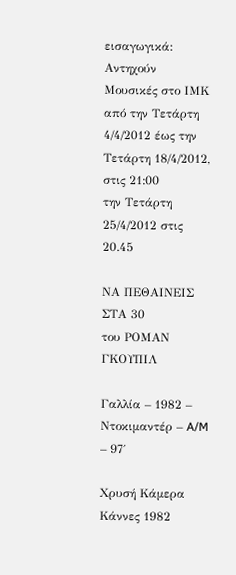εισαγωγικά: Αντηχούν Μουσικές στο ΙΜΚ
από την Τετάρτη 4/4/2012 έως την Τετάρτη 18/4/2012, στις 21:00
την Τετάρτη 25/4/2012 στις 20.45

ΝΑ ΠΕΘΑΙΝΕΙΣ
ΣΤΑ 30
του ΡΟΜΑΝ ΓΚΟΥΠΙΛ

Γαλλία – 1982 – Ντοκιμαντέρ – A/M – 97΄

Χρυσή Κάμερα Κάννες 1982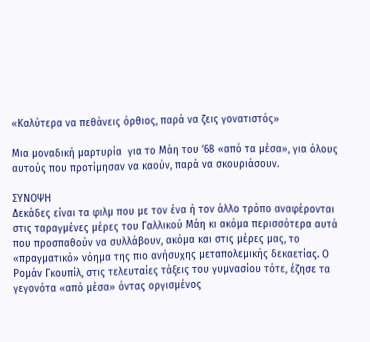«Καλύτερα να πεθάνεις όρθιος, παρά να ζεις γονατιστός»

Μια μοναδική μαρτυρία  για το Μάη του ’68 «από τα μέσα», για όλους αυτούς που προτίμησαν να καούν, παρά να σκουριάσουν.

ΣΥΝΟΨΗ
Δεκάδες είναι τα φιλμ που με τον ένα ή τον άλλο τρόπο αναφέρονται στις ταραγμένες μέρες του Γαλλικού Μάη κι ακόμα περισσότερα αυτά που προσπαθούν να συλλάβουν, ακόμα και στις μέρες μας, το «πραγματικό» νόημα της πιο ανήσυχης μεταπολεμικής δεκαετίας. Ο Ρομάν Γκουπίλ, στις τελευταίες τάξεις του γυμνασίου τότε, έζησε τα γεγονότα «από μέσα» όντας οργισμένος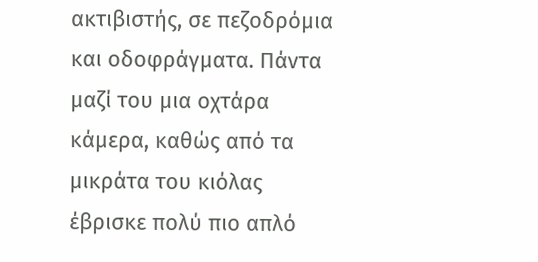ακτιβιστής, σε πεζοδρόμια και οδοφράγματα. Πάντα μαζί του μια οχτάρα κάμερα, καθώς από τα μικράτα του κιόλας έβρισκε πολύ πιο απλό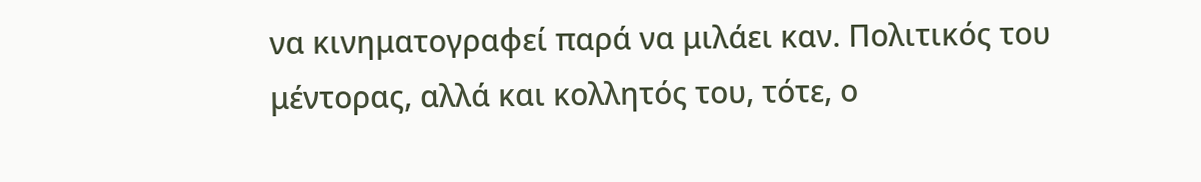να κινηματογραφεί παρά να μιλάει καν. Πολιτικός του μέντορας, αλλά και κολλητός του, τότε, ο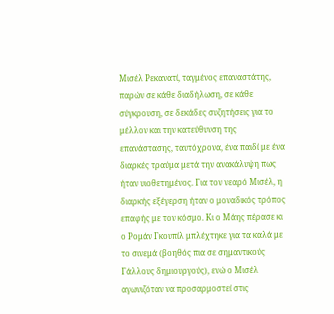Μισέλ Ρεκανατί, ταγμένος επαναστάτης, παρών σε κάθε διαδήλωση, σε κάθε σύγκρουση, σε δεκάδες συζητήσεις για το μέλλον και την κατεύθυνση της επανάστασης, ταυτόχρονα, ένα παιδί με ένα διαρκές τραύμα μετά την ανακάλυψη πως ήταν υιοθετημένος. Για τον νεαρό Μισέλ, η διαρκής εξέγερση ήταν ο μοναδικός τρόπος επαφής με τον κόσμο. Κι ο Μάης πέρασε κι ο Ρομάν Γκουπίλ μπλέχτηκε για τα καλά με το σινεμά (βοηθός πια σε σημαντικούς Γάλλους δημιουργούς), ενώ ο Μισέλ αγωνιζόταν να προσαρμοστεί στις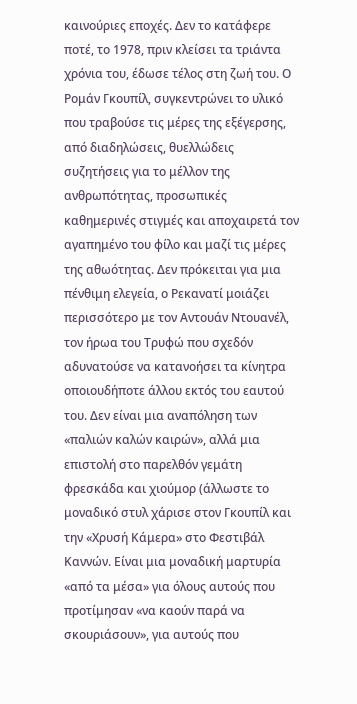καινούριες εποχές. Δεν το κατάφερε ποτέ, το 1978, πριν κλείσει τα τριάντα χρόνια του, έδωσε τέλος στη ζωή του. Ο Ρομάν Γκουπίλ, συγκεντρώνει το υλικό που τραβούσε τις μέρες της εξέγερσης, από διαδηλώσεις, θυελλώδεις συζητήσεις για το μέλλον της ανθρωπότητας, προσωπικές καθημερινές στιγμές και αποχαιρετά τον αγαπημένο του φίλο και μαζί τις μέρες της αθωότητας. Δεν πρόκειται για μια πένθιμη ελεγεία, ο Ρεκανατί μοιάζει περισσότερο με τον Αντουάν Ντουανέλ, τον ήρωα του Τρυφώ που σχεδόν αδυνατούσε να κατανοήσει τα κίνητρα οποιουδήποτε άλλου εκτός του εαυτού του. Δεν είναι μια αναπόληση των «παλιών καλών καιρών», αλλά μια επιστολή στο παρελθόν γεμάτη φρεσκάδα και χιούμορ (άλλωστε το μοναδικό στυλ χάρισε στον Γκουπίλ και την «Χρυσή Κάμερα» στο Φεστιβάλ Καννών. Είναι μια μοναδική μαρτυρία «από τα μέσα» για όλους αυτούς που προτίμησαν «να καούν παρά να σκουριάσουν», για αυτούς που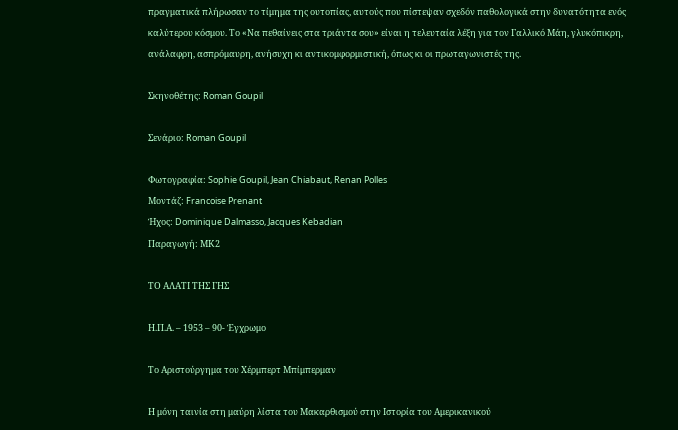πραγματικά πλήρωσαν το τίμημα της ουτοπίας, αυτούς που πίστεψαν σχεδόν παθολογικά στην δυνατότητα ενός καλύτερου κόσμου. Το «Να πεθαίνεις στα τριάντα σου» είναι η τελευταία λέξη για τον Γαλλικό Μάη, γλυκόπικρη, ανάλαφρη, ασπρόμαυρη, ανήσυχη κι αντικομφορμιστική, όπως κι οι πρωταγωνιστές της.

Σκηνοθέτης: Roman Goupil

Σενάριο: Roman Goupil

Φωτογραφία: Sophie Goupil, Jean Chiabaut, Renan Polles
Μοντάζ: Francoise Prenant
Ήχος: Dominique Dalmasso, Jacques Kebadian
Παραγωγή: ΜΚ2

ΤΟ ΑΛΑΤΙ ΤΗΣ ΓΗΣ

Η.Π.Α. – 1953 – 90- Έγχρωμο

Το Αριστούργημα του Χέρμπερτ Μπίμπερμαν

Η μόνη ταινία στη μαύρη λίστα του Μακαρθισμού στην Ιστορία του Αμερικανικού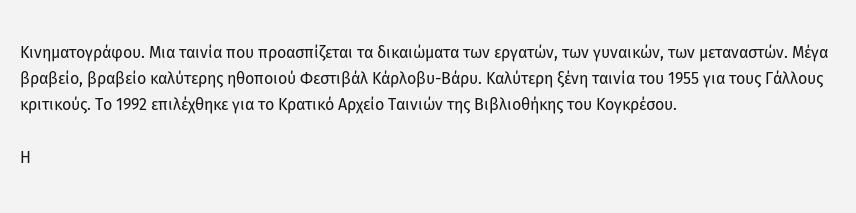Κινηματογράφου. Μια ταινία που προασπίζεται τα δικαιώματα των εργατών, των γυναικών, των μεταναστών. Μέγα βραβείο, βραβείο καλύτερης ηθοποιού Φεστιβάλ Κάρλοβυ-Βάρυ. Καλύτερη ξένη ταινία του 1955 για τους Γάλλους κριτικούς. Το 1992 επιλέχθηκε για το Κρατικό Αρχείο Ταινιών της Βιβλιοθήκης του Κογκρέσου.

Η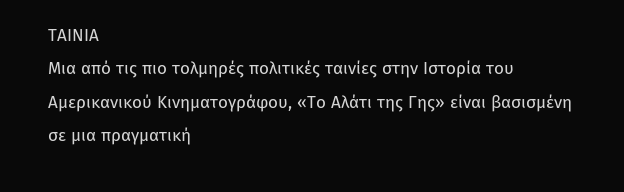ΤΑΙΝΙΑ
Μια από τις πιο τολμηρές πολιτικές ταινίες στην Ιστορία του Αμερικανικού Κινηματογράφου, «Το Αλάτι της Γης» είναι βασισμένη σε μια πραγματική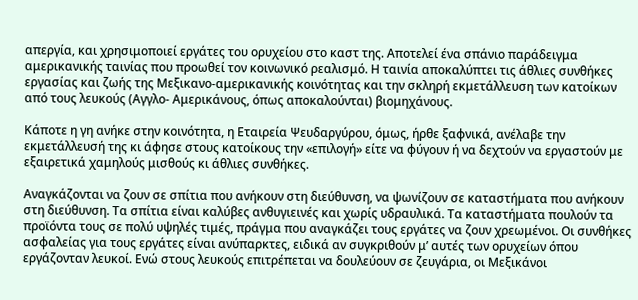απεργία, και χρησιμοποιεί εργάτες του ορυχείου στο καστ της. Αποτελεί ένα σπάνιο παράδειγμα αμερικανικής ταινίας που προωθεί τον κοινωνικό ρεαλισμό. Η ταινία αποκαλύπτει τις άθλιες συνθήκες εργασίας και ζωής της Μεξικανο-αμερικανικής κοινότητας και την σκληρή εκμετάλλευση των κατοίκων από τους λευκούς (Αγγλο- Αμερικάνους, όπως αποκαλούνται) βιομηχάνους.

Κάποτε η γη ανήκε στην κοινότητα, η Εταιρεία Ψευδαργύρου, όμως, ήρθε ξαφνικά, ανέλαβε την εκμετάλλευσή της κι άφησε στους κατοίκους την «επιλογή» είτε να φύγουν ή να δεχτούν να εργαστούν με εξαιρετικά χαμηλούς μισθούς κι άθλιες συνθήκες.

Αναγκάζονται να ζουν σε σπίτια που ανήκουν στη διεύθυνση, να ψωνίζουν σε καταστήματα που ανήκουν στη διεύθυνση. Τα σπίτια είναι καλύβες ανθυγιεινές και χωρίς υδραυλικά. Τα καταστήματα πουλούν τα προϊόντα τους σε πολύ υψηλές τιμές, πράγμα που αναγκάζει τους εργάτες να ζουν χρεωμένοι. Οι συνθήκες ασφαλείας για τους εργάτες είναι ανύπαρκτες, ειδικά αν συγκριθούν μ’ αυτές των ορυχείων όπου εργάζονταν λευκοί. Ενώ στους λευκούς επιτρέπεται να δουλεύουν σε ζευγάρια, οι Μεξικάνοι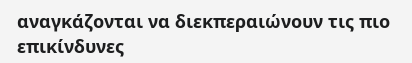αναγκάζονται να διεκπεραιώνουν τις πιο επικίνδυνες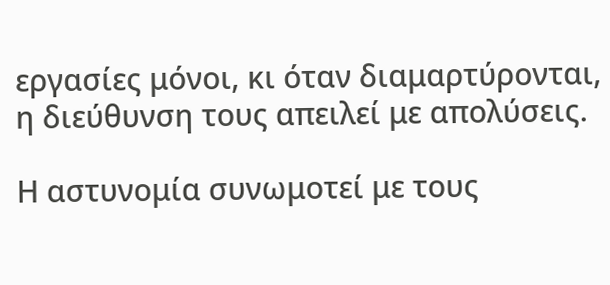εργασίες μόνοι, κι όταν διαμαρτύρονται, η διεύθυνση τους απειλεί με απολύσεις.

Η αστυνομία συνωμοτεί με τους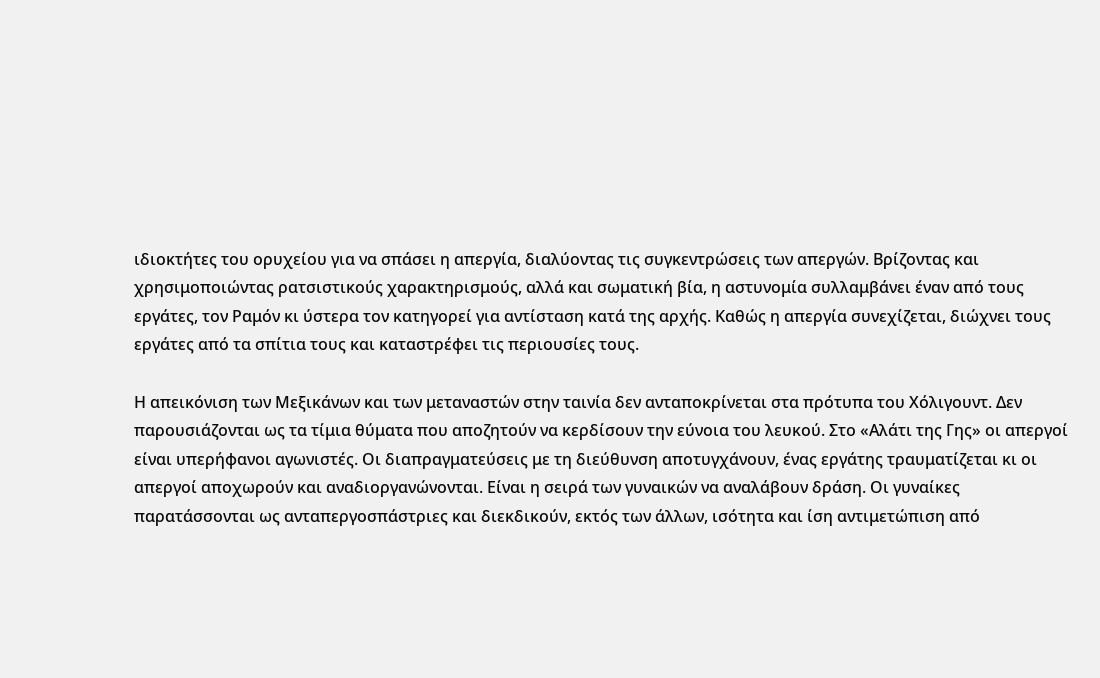ιδιοκτήτες του ορυχείου για να σπάσει η απεργία, διαλύοντας τις συγκεντρώσεις των απεργών. Βρίζοντας και χρησιμοποιώντας ρατσιστικούς χαρακτηρισμούς, αλλά και σωματική βία, η αστυνομία συλλαμβάνει έναν από τους εργάτες, τον Ραμόν κι ύστερα τον κατηγορεί για αντίσταση κατά της αρχής. Καθώς η απεργία συνεχίζεται, διώχνει τους εργάτες από τα σπίτια τους και καταστρέφει τις περιουσίες τους.

Η απεικόνιση των Μεξικάνων και των μεταναστών στην ταινία δεν ανταποκρίνεται στα πρότυπα του Χόλιγουντ. Δεν παρουσιάζονται ως τα τίμια θύματα που αποζητούν να κερδίσουν την εύνοια του λευκού. Στο «Αλάτι της Γης» οι απεργοί είναι υπερήφανοι αγωνιστές. Οι διαπραγματεύσεις με τη διεύθυνση αποτυγχάνουν, ένας εργάτης τραυματίζεται κι οι απεργοί αποχωρούν και αναδιοργανώνονται. Είναι η σειρά των γυναικών να αναλάβουν δράση. Οι γυναίκες παρατάσσονται ως ανταπεργοσπάστριες και διεκδικούν, εκτός των άλλων, ισότητα και ίση αντιμετώπιση από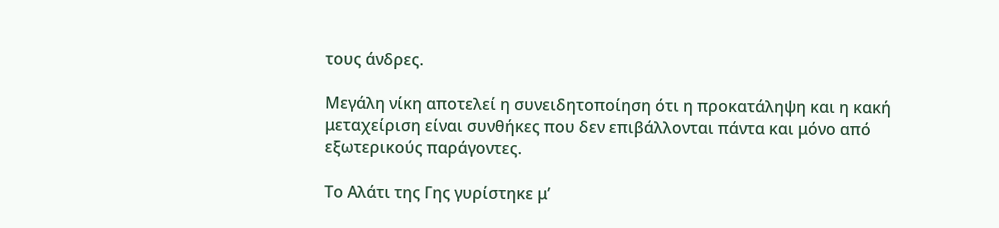τους άνδρες.

Μεγάλη νίκη αποτελεί η συνειδητοποίηση ότι η προκατάληψη και η κακή μεταχείριση είναι συνθήκες που δεν επιβάλλονται πάντα και μόνο από εξωτερικούς παράγοντες.

Το Αλάτι της Γης γυρίστηκε μ’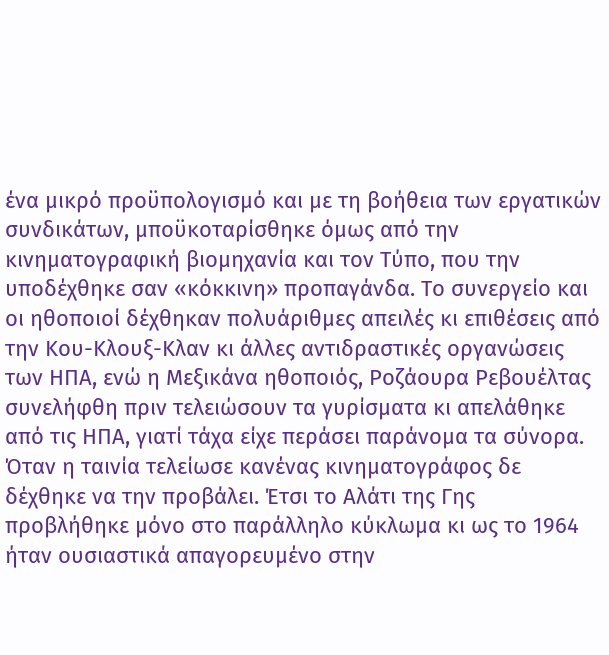ένα μικρό προϋπολογισμό και με τη βοήθεια των εργατικών συνδικάτων, μποϋκοταρίσθηκε όμως από την κινηματογραφική βιομηχανία και τον Τύπο, που την υποδέχθηκε σαν «κόκκινη» προπαγάνδα. Το συνεργείο και οι ηθοποιοί δέχθηκαν πολυάριθμες απειλές κι επιθέσεις από την Κου-Κλουξ-Κλαν κι άλλες αντιδραστικές οργανώσεις των ΗΠΑ, ενώ η Μεξικάνα ηθοποιός, Ροζάουρα Ρεβουέλτας συνελήφθη πριν τελειώσουν τα γυρίσματα κι απελάθηκε από τις ΗΠΑ, γιατί τάχα είχε περάσει παράνομα τα σύνορα. Όταν η ταινία τελείωσε κανένας κινηματογράφος δε δέχθηκε να την προβάλει. Έτσι το Αλάτι της Γης προβλήθηκε μόνο στο παράλληλο κύκλωμα κι ως το 1964 ήταν ουσιαστικά απαγορευμένο στην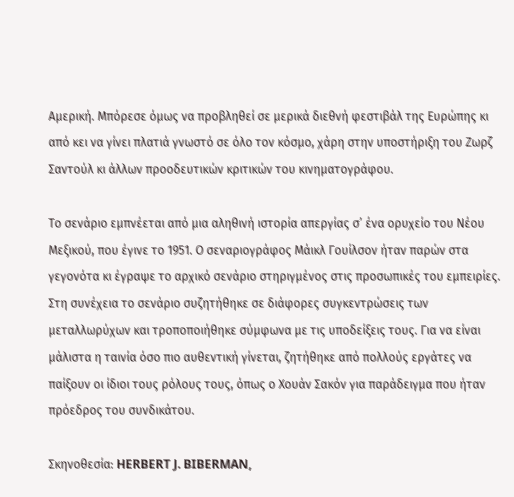Αμερική. Μπόρεσε όμως να προβληθεί σε μερικά διεθνή φεστιβάλ της Ευρώπης κι από κει να γίνει πλατιά γνωστό σε όλο τον κόσμο, χάρη στην υποστήριξη του Ζωρζ Σαντούλ κι άλλων προοδευτικών κριτικών του κινηματογράφου.

Το σενάριο εμπνέεται από μια αληθινή ιστορία απεργίας σ’ ένα ορυχείο του Νέου Μεξικού, που έγινε το 1951. Ο σεναριογράφος Μάικλ Γουίλσον ήταν παρών στα γεγονότα κι έγραψε το αρχικό σενάριο στηριγμένος στις προσωπικές του εμπειρίες. Στη συνέχεια το σενάριο συζητήθηκε σε διάφορες συγκεντρώσεις των μεταλλωρύχων και τροποποιήθηκε σύμφωνα με τις υποδείξεις τους. Για να είναι μάλιστα η ταινία όσο πιο αυθεντική γίνεται, ζητήθηκε από πολλούς εργάτες να παίξουν οι ίδιοι τους ρόλους τους, όπως ο Χουάν Σακόν για παράδειγμα που ήταν πρόεδρος του συνδικάτου.

Σκηνοθεσία: HERBERT J. BIBERMAN,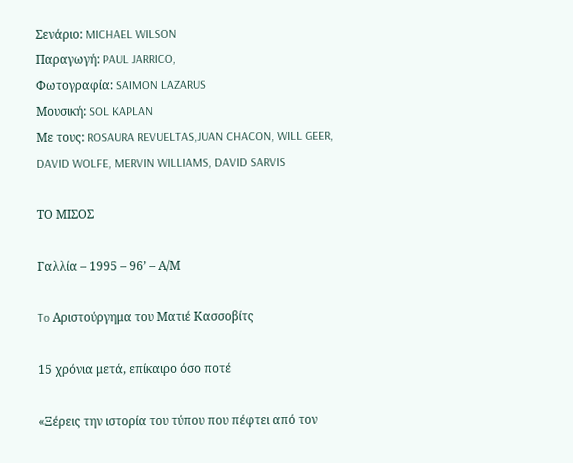Σενάριο: MICHAEL WILSON
Παραγωγή: PAUL JARRICO,
Φωτογραφία: SAIMON LAZARUS
Μουσική: SOL KAPLAN
Με τους: ROSAURA REVUELTAS,JUAN CHACON, WILL GEER,
DAVID WOLFE, MERVIN WILLIAMS, DAVID SARVIS

ΤΟ ΜΙΣΟΣ

Γαλλία – 1995 – 96’ – Α/Μ

To Αριστούργημα του Ματιέ Κασσοβίτς

15 χρόνια μετά, επίκαιρο όσο ποτέ

«Ξέρεις την ιστορία του τύπου που πέφτει από τον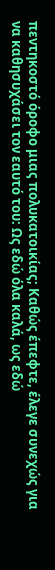πεντηκοστό όροφο μιας πολυκατοικίας; Καθώς έπεφτε, έλεγε συνεχώς για να καθησυχάσει τον εαυτό του: Ως εδώ όλα καλά, ως εδώ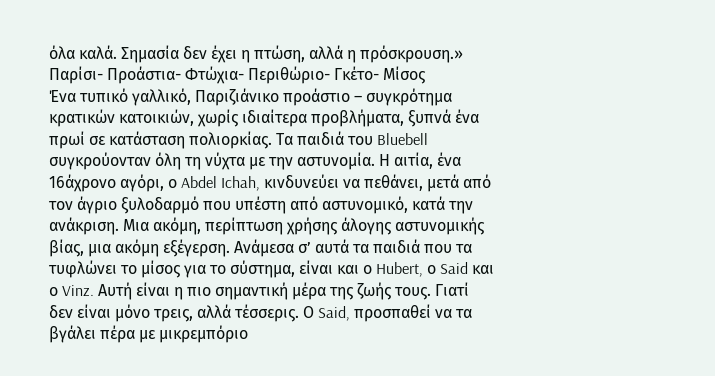όλα καλά. Σημασία δεν έχει η πτώση, αλλά η πρόσκρουση.»
Παρίσι- Προάστια- Φτώχια- Περιθώριο- Γκέτο- Μίσος
Ένα τυπικό γαλλικό, Παριζιάνικο προάστιο – συγκρότημα κρατικών κατοικιών, χωρίς ιδιαίτερα προβλήματα, ξυπνά ένα πρωί σε κατάσταση πολιορκίας. Τα παιδιά του Bluebell συγκρούονταν όλη τη νύχτα με την αστυνομία. Η αιτία, ένα 16άχρονο αγόρι, ο Abdel Ichah, κινδυνεύει να πεθάνει, μετά από τον άγριο ξυλοδαρμό που υπέστη από αστυνομικό, κατά την ανάκριση. Μια ακόμη, περίπτωση χρήσης άλογης αστυνομικής βίας, μια ακόμη εξέγερση. Ανάμεσα σ’ αυτά τα παιδιά που τα τυφλώνει το μίσος για το σύστημα, είναι και ο Hubert, ο Said και ο Vinz. Αυτή είναι η πιο σημαντική μέρα της ζωής τους. Γιατί δεν είναι μόνο τρεις, αλλά τέσσερις. Ο Said, προσπαθεί να τα βγάλει πέρα με μικρεμπόριο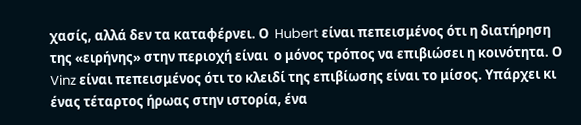χασίς, αλλά δεν τα καταφέρνει. Ο  Hubert είναι πεπεισμένος ότι η διατήρηση της «ειρήνης» στην περιοχή είναι  ο μόνος τρόπος να επιβιώσει η κοινότητα. Ο Vinz είναι πεπεισμένος ότι το κλειδί της επιβίωσης είναι το μίσος. Υπάρχει κι ένας τέταρτος ήρωας στην ιστορία, ένα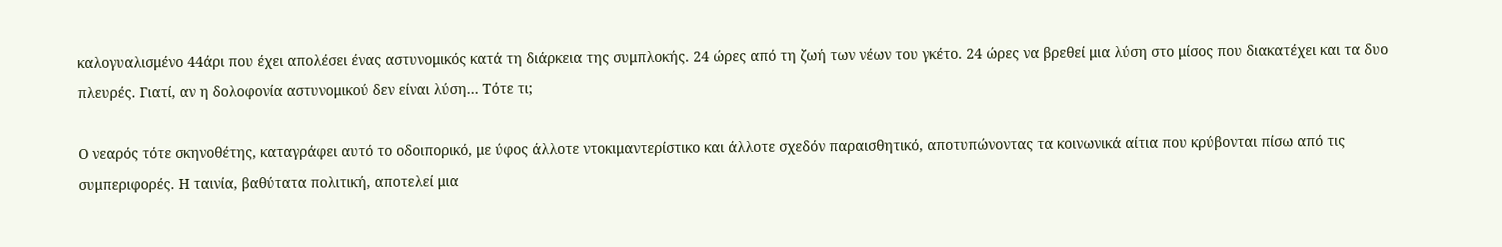καλογυαλισμένο 44άρι που έχει απολέσει ένας αστυνομικός κατά τη διάρκεια της συμπλοκής. 24 ώρες από τη ζωή των νέων του γκέτο. 24 ώρες να βρεθεί μια λύση στο μίσος που διακατέχει και τα δυο πλευρές. Γιατί, αν η δολοφονία αστυνομικού δεν είναι λύση… Τότε τι;

Ο νεαρός τότε σκηνοθέτης, καταγράφει αυτό το οδοιπορικό, με ύφος άλλοτε ντοκιμαντερίστικο και άλλοτε σχεδόν παραισθητικό, αποτυπώνοντας τα κοινωνικά αίτια που κρύβονται πίσω από τις συμπεριφορές. Η ταινία, βαθύτατα πολιτική, αποτελεί μια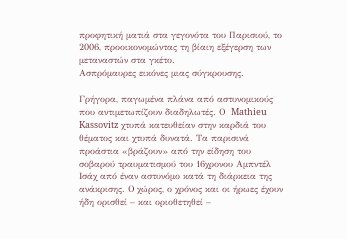προφητική ματιά στα γεγονότα του Παρισιού, το 2006, προοικονομώντας τη βίαιη εξέγερση των μεταναστών στα γκέτο.
Ασπρόμαυρες εικόνες μιας σύγκρουσης.

Γρήγορα, παγωμένα πλάνα από αστυνομικούς που αντιμετωπίζουν διαδηλωτές. Ο  Mathieu Kassovitz χτυπά κατευθείαν στην καρδιά του θέματος και χτυπά δυνατά. Τα παρισινά προάστια «βράζουν» από την είδηση του σοβαρού τραυματισμού του 16χρονου Αμπντέλ Ισάχ από έναν αστυνόμο κατά τη διάρκεια της ανάκρισης. Ο χώρος, ο χρόνος και οι ήρωες έχουν ήδη ορισθεί – και οριοθετηθεί –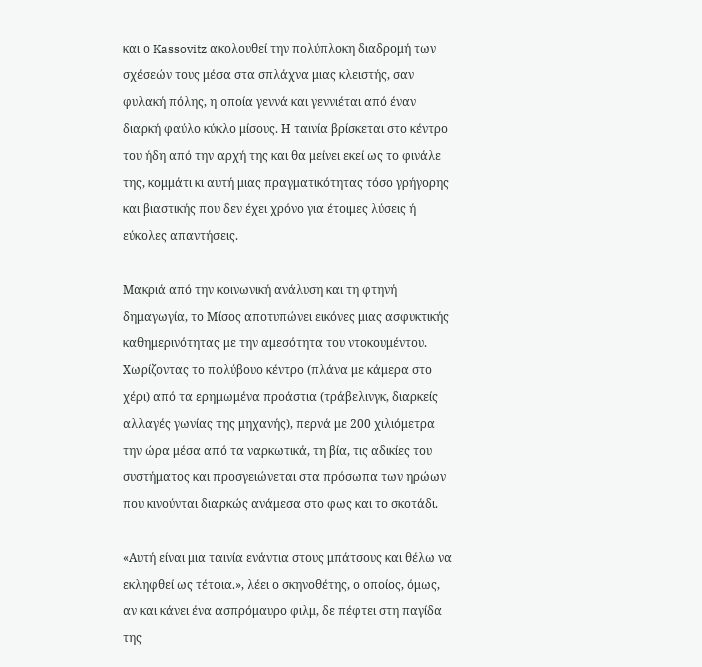και ο Kassovitz ακολουθεί την πολύπλοκη διαδρομή των σχέσεών τους μέσα στα σπλάχνα μιας κλειστής, σαν φυλακή πόλης, η οποία γεννά και γεννιέται από έναν διαρκή φαύλο κύκλο μίσους. Η ταινία βρίσκεται στο κέντρο του ήδη από την αρχή της και θα μείνει εκεί ως το φινάλε της, κομμάτι κι αυτή μιας πραγματικότητας τόσο γρήγορης και βιαστικής που δεν έχει χρόνο για έτοιμες λύσεις ή εύκολες απαντήσεις.

Μακριά από την κοινωνική ανάλυση και τη φτηνή δημαγωγία, το Μίσος αποτυπώνει εικόνες μιας ασφυκτικής καθημερινότητας με την αμεσότητα του ντοκουμέντου. Χωρίζοντας το πολύβουο κέντρο (πλάνα με κάμερα στο χέρι) από τα ερημωμένα προάστια (τράβελινγκ, διαρκείς αλλαγές γωνίας της μηχανής), περνά με 200 χιλιόμετρα την ώρα μέσα από τα ναρκωτικά, τη βία, τις αδικίες του συστήματος και προσγειώνεται στα πρόσωπα των ηρώων  που κινούνται διαρκώς ανάμεσα στο φως και το σκοτάδι.

«Αυτή είναι μια ταινία ενάντια στους μπάτσους και θέλω να εκληφθεί ως τέτοια.», λέει ο σκηνοθέτης, ο οποίος, όμως, αν και κάνει ένα ασπρόμαυρο φιλμ, δε πέφτει στη παγίδα της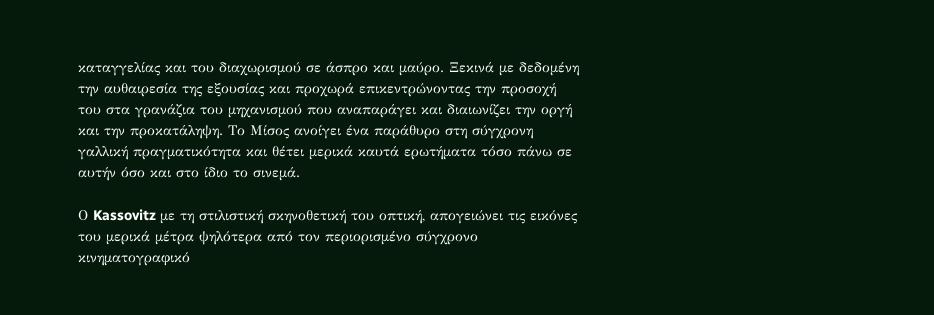καταγγελίας και του διαχωρισμού σε άσπρο και μαύρο. Ξεκινά με δεδομένη την αυθαιρεσία της εξουσίας και προχωρά επικεντρώνοντας την προσοχή του στα γρανάζια του μηχανισμού που αναπαράγει και διαιωνίζει την οργή και την προκατάληψη. Το Μίσος ανοίγει ένα παράθυρο στη σύγχρονη γαλλική πραγματικότητα και θέτει μερικά καυτά ερωτήματα τόσο πάνω σε αυτήν όσο και στο ίδιο το σινεμά.

Ο Kassovitz με τη στιλιστική σκηνοθετική του οπτική, απογειώνει τις εικόνες του μερικά μέτρα ψηλότερα από τον περιορισμένο σύγχρονο κινηματογραφικό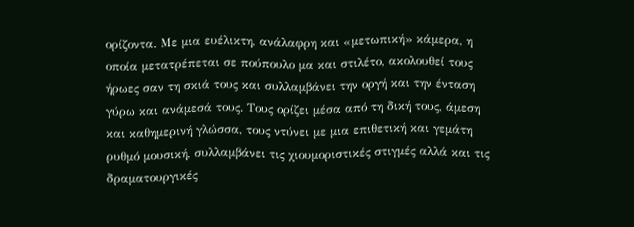ορίζοντα. Με μια ευέλικτη, ανάλαφρη και «μετωπική» κάμερα, η οποία μετατρέπεται σε πούπουλο μα και στιλέτο, ακολουθεί τους ήρωες σαν τη σκιά τους και συλλαμβάνει την οργή και την ένταση γύρω και ανάμεσά τους. Τους ορίζει μέσα από τη δική τους, άμεση και καθημερινή γλώσσα, τους ντύνει με μια επιθετική και γεμάτη ρυθμό μουσική, συλλαμβάνει τις χιουμοριστικές στιγμές αλλά και τις δραματουργικές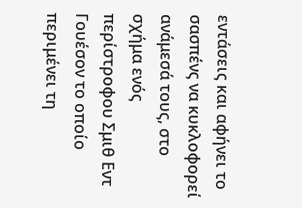εντάσεις και αφήνει το σασπένς να κυκλοφορεί ανάμεσά τους, στο σχήμα ενός περίστροφου Σμιθ Εντ Γουέσον το οποίο περιμένει τη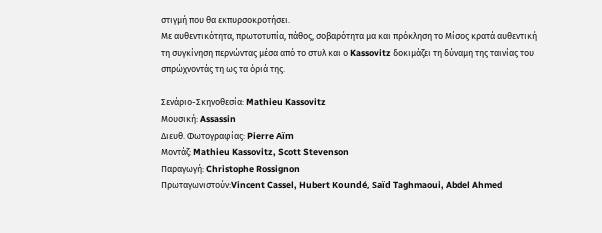στιγμή που θα εκπυρσοκροτήσει.
Με αυθεντικότητα, πρωτοτυπία, πάθος, σοβαρότητα μα και πρόκληση το Μίσος κρατά αυθεντική τη συγκίνηση περνώντας μέσα από το στυλ και ο Kassovitz δοκιμάζει τη δύναμη της ταινίας του σπρώχνοντάς τη ως τα όριά της.

Σενάριο-Σκηνοθεσία: Mathieu Kassovitz
Μουσική: Assassin
Διευθ. Φωτογραφίας: Pierre Aïm
Μοντάζ: Mathieu Kassovitz, Scott Stevenson
Παραγωγή: Christophe Rossignon
Πρωταγωνιστούν:Vincent Cassel, Hubert Koundé, Saïd Taghmaoui, Abdel Ahmed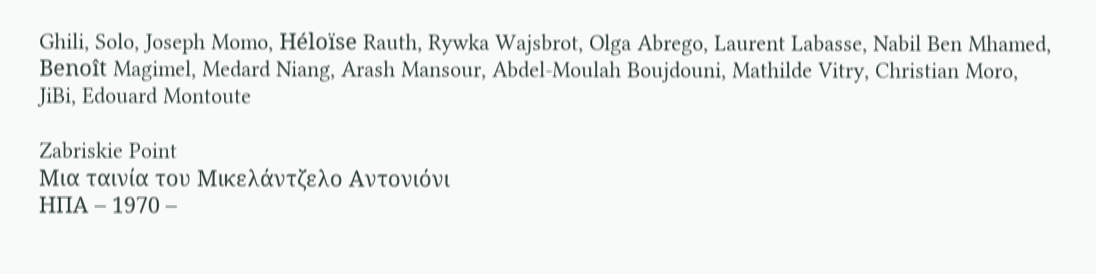Ghili, Solo, Joseph Momo, Héloïse Rauth, Rywka Wajsbrot, Olga Abrego, Laurent Labasse, Nabil Ben Mhamed, Benoît Magimel, Medard Niang, Arash Mansour, Abdel-Moulah Boujdouni, Mathilde Vitry, Christian Moro, JiBi, Edouard Montoute

Zabriskie Point
Μια ταινία του Μικελάντζελο Αντονιόνι
ΗΠΑ – 1970 –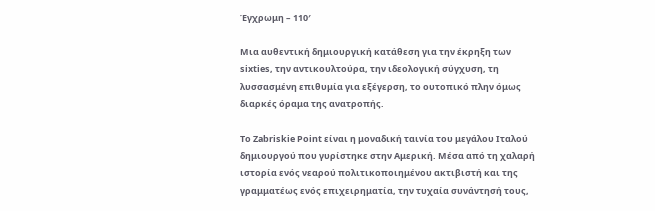Έγχρωμη – 110′

Μια αυθεντική δημιουργική κατάθεση για την έκρηξη των sixties, την αντικουλτούρα, την ιδεολογική σύγχυση, τη λυσσασμένη επιθυμία για εξέγερση, το ουτοπικό πλην όμως διαρκές όραμα της ανατροπής.

Το Zabriskie Point είναι η μοναδική ταινία του μεγάλου Ιταλού δημιουργού που γυρίστηκε στην Αμερική. Μέσα από τη χαλαρή ιστορία ενός νεαρού πολιτικοποιημένου ακτιβιστή και της γραμματέως ενός επιχειρηματία, την τυχαία συνάντησή τους,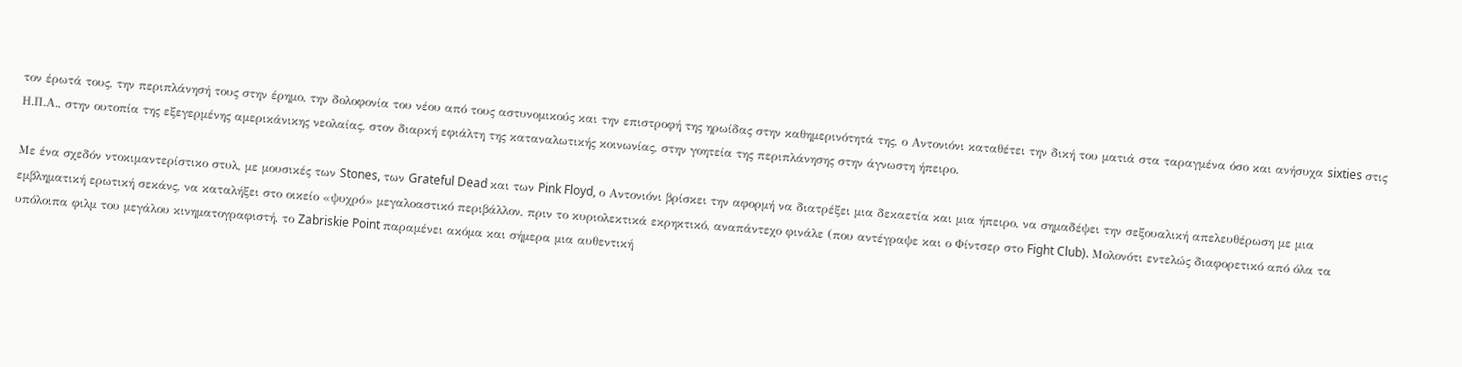τον έρωτά τους, την περιπλάνησή τους στην έρημο, την δολοφονία του νέου από τους αστυνομικούς και την επιστροφή της ηρωίδας στην καθημερινότητά της, ο Αντονιόνι καταθέτει την δική του ματιά στα ταραγμένα όσο και ανήσυχα sixties στις Η.Π.Α., στην ουτοπία της εξεγερμένης αμερικάνικης νεολαίας, στον διαρκή εφιάλτη της καταναλωτικής κοινωνίας, στην γοητεία της περιπλάνησης στην άγνωστη ήπειρο.

Με ένα σχεδόν ντοκιμαντερίστικο στυλ, με μουσικές των Stones, των Grateful Dead και των Pink Floyd, ο Αντονιόνι βρίσκει την αφορμή να διατρέξει μια δεκαετία και μια ήπειρο, να σημαδέψει την σεξουαλική απελευθέρωση με μια εμβληματική ερωτική σεκάνς, να καταλήξει στο οικείο «ψυχρό» μεγαλοαστικό περιβάλλον, πριν το κυριολεκτικά εκρηκτικό, αναπάντεχο φινάλε (που αντέγραψε και ο Φίντσερ στο Fight Club). Μολονότι εντελώς διαφορετικό από όλα τα υπόλοιπα φιλμ του μεγάλου κινηματογραφιστή, το Zabriskie Point παραμένει ακόμα και σήμερα μια αυθεντική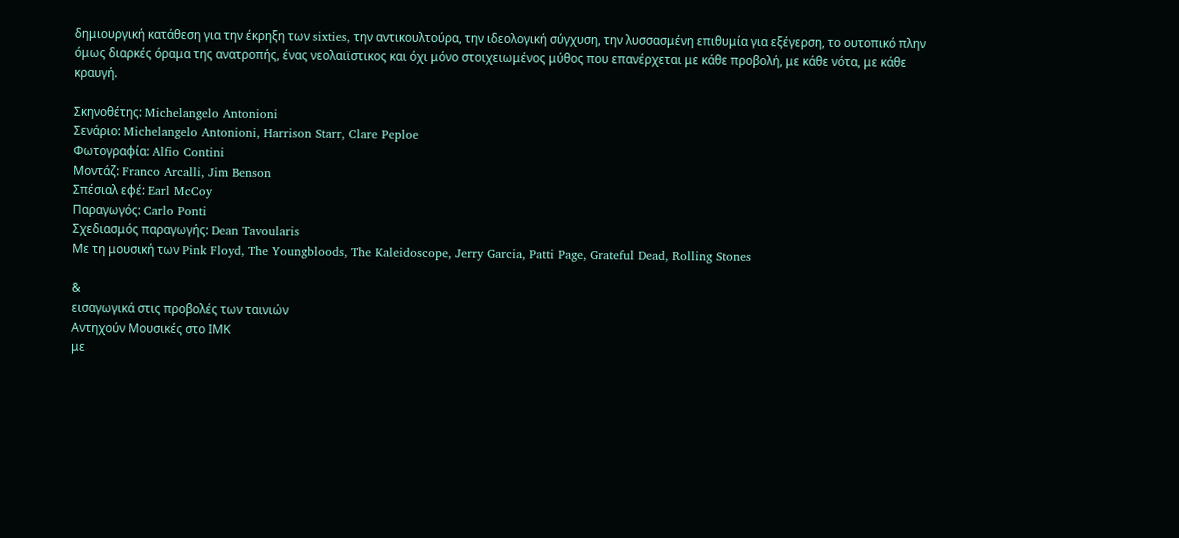δημιουργική κατάθεση για την έκρηξη των sixties, την αντικουλτούρα, την ιδεολογική σύγχυση, την λυσσασμένη επιθυμία για εξέγερση, το ουτοπικό πλην όμως διαρκές όραμα της ανατροπής, ένας νεολαιϊστικος και όχι μόνο στοιχειωμένος μύθος που επανέρχεται με κάθε προβολή, με κάθε νότα, με κάθε κραυγή.

Σκηνοθέτης: Michelangelo Antonioni
Σενάριο: Michelangelo Antonioni, Harrison Starr, Clare Peploe
Φωτογραφία: Alfio Contini
Μοντάζ: Franco Arcalli, Jim Benson
Σπέσιαλ εφέ: Earl McCoy
Παραγωγός: Carlo Ponti
Σχεδιασμός παραγωγής: Dean Tavoularis
Με τη μουσική των Pink Floyd, The Youngbloods, The Kaleidoscope, Jerry Garcia, Patti Page, Grateful Dead, Rolling Stones

&
εισαγωγικά στις προβολές των ταινιών
Αντηχούν Μουσικές στο ΙΜΚ
με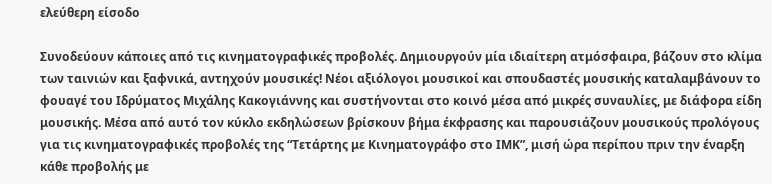ελεύθερη είσοδο

Συνοδεύουν κάποιες από τις κινηματογραφικές προβολές. Δημιουργούν μία ιδιαίτερη ατμόσφαιρα, βάζουν στο κλίμα των ταινιών και ξαφνικά, αντηχούν μουσικές! Νέοι αξιόλογοι μουσικοί και σπουδαστές μουσικής καταλαμβάνουν το φουαγέ του Ιδρύματος Μιχάλης Κακογιάννης και συστήνονται στο κοινό μέσα από μικρές συναυλίες, με διάφορα είδη μουσικής. Μέσα από αυτό τον κύκλο εκδηλώσεων βρίσκουν βήμα έκφρασης και παρουσιάζουν μουσικούς προλόγους για τις κινηματογραφικές προβολές της “Τετάρτης με Κινηματογράφο στο ΙΜΚ”, μισή ώρα περίπου πριν την έναρξη κάθε προβολής με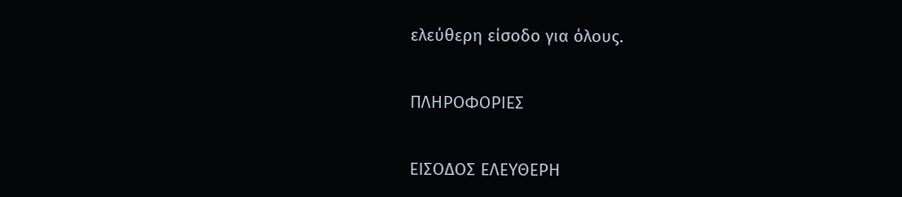ελεύθερη είσοδο για όλους.

ΠΛΗΡΟΦΟΡΙΕΣ

ΕΙΣΟΔΟΣ ΕΛΕΥΘΕΡΗ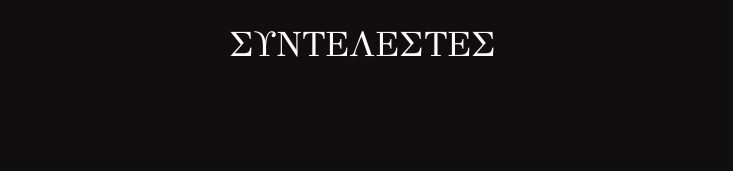ΣΥΝΤΕΛΕΣΤΕΣ